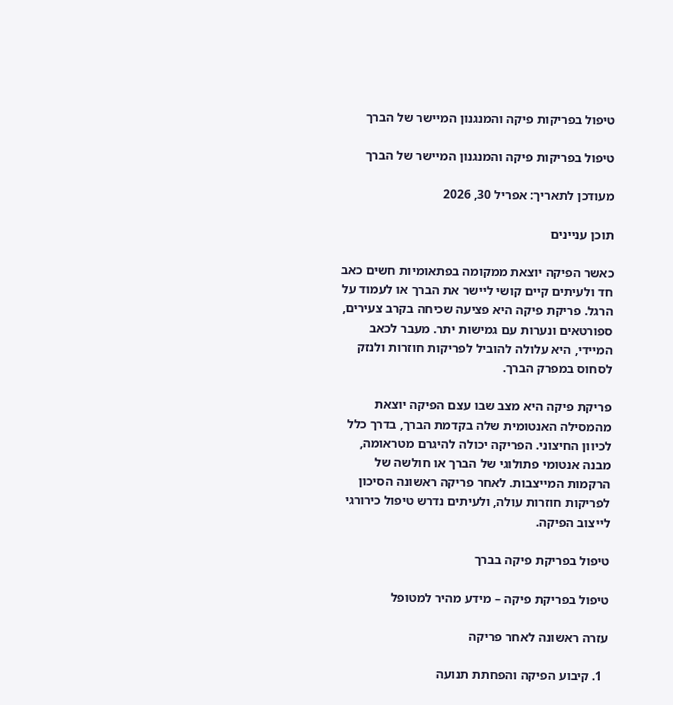טיפול בפריקות פיקה והמנגנון המיישר של הברך

טיפול בפריקות פיקה והמנגנון המיישר של הברך

מעודכן לתאריך: אפריל 30, 2026

תוכן עניינים

כאשר הפיקה יוצאת ממקומה בפתאומיות חשים כאב חד ולעיתים קיים קושי ליישר את הברך או לעמוד על הרגל. פריקת פיקה היא פציעה שכיחה בקרב צעירים, ספורטאים ונערות עם גמישות יתר. מעבר לכאב המיידי, היא עלולה להוביל לפריקות חוזרות ולנזק לסחוס במפרק הברך.

פריקת פיקה היא מצב שבו עצם הפיקה יוצאת מהמסילה האנטומית שלה בקדמת הברך, בדרך כלל לכיוון החיצוני. הפריקה יכולה להיגרם מטראומה, מבנה אנטומי פתולוגי של הברך או חולשה של הרקמות המייצבות. לאחר פריקה ראשונה הסיכון לפריקות חוזרות עולה, ולעיתים נדרש טיפול כירורגי לייצוב הפיקה.

טיפול בפריקת פיקה בברך

טיפול בפריקת פיקה – מידע מהיר למטופל

עזרה ראשונה לאחר פריקה

  1. קיבוע הפיקה והפחתת תנועה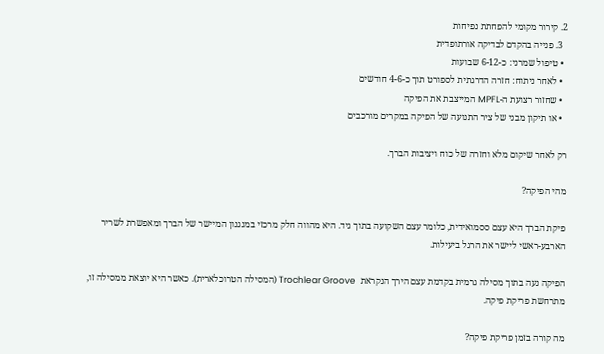2. קירור מקומי להפחתת נפיחות
  3. פנייה בהקדם לבדיקה אורתופדית
  • טיפול שמרני: כ-6-12 שבועות
  • לאחר ניתוח: חזרה הדרגתית לספורט תוך כ-4-6 חודשים
  • שחזור רצועת ה-MPFL המייצבת את הפיקה
  • או תיקון מבני של ציר התנועה של הפיקה במקרים מורכבים

רק לאחר שיקום מלא וחזרה של כוח ויציבות הברך.

מהי הפיקה?

פיקת הברך היא עצם ססמואידית, כלומר עצם השקועה בתוך גיד. היא מהווה חלק מרכזי במנגנון המיישר של הברך ומאפשרת לשריר הארבע-ראשי ליישר את הרגל ביעילות.

הפיקה נעה בתוך מסילה גרמית בקדמת עצם הירך הנקראת  Trochlear Groove (המסילה הטרוכלארית). כאשר היא יוצאת ממסילה זו, מתרחשת פריקת פיקה.

מה קורה בזמן פריקת פיקה?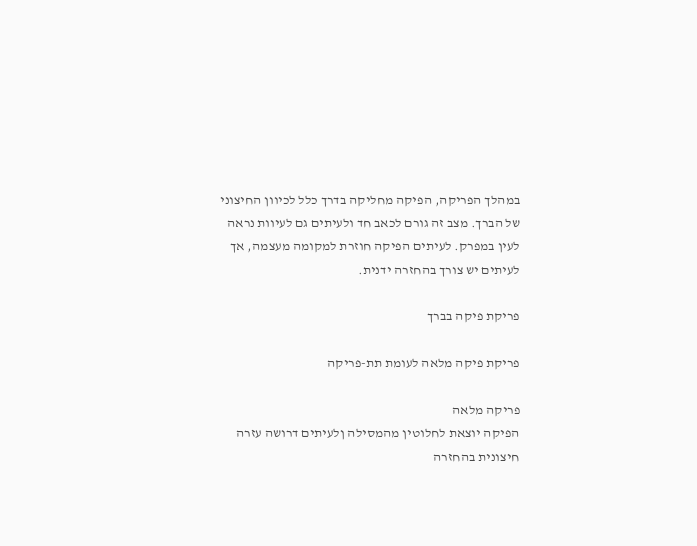במהלך הפריקה, הפיקה מחליקה בדרך כלל לכיוון החיצוני של הברך. מצב זה גורם לכאב חד ולעיתים גם לעיוות נראה לעין במפרק. לעיתים הפיקה חוזרת למקומה מעצמה, אך לעיתים יש צורך בהחזרה ידנית.

פריקת פיקה בברך

פריקת פיקה מלאה לעומת תת-פריקה

פריקה מלאה
הפיקה יוצאת לחלוטין מהמסילה ןלעיתים דרושה עזרה חיצונית בהחזרה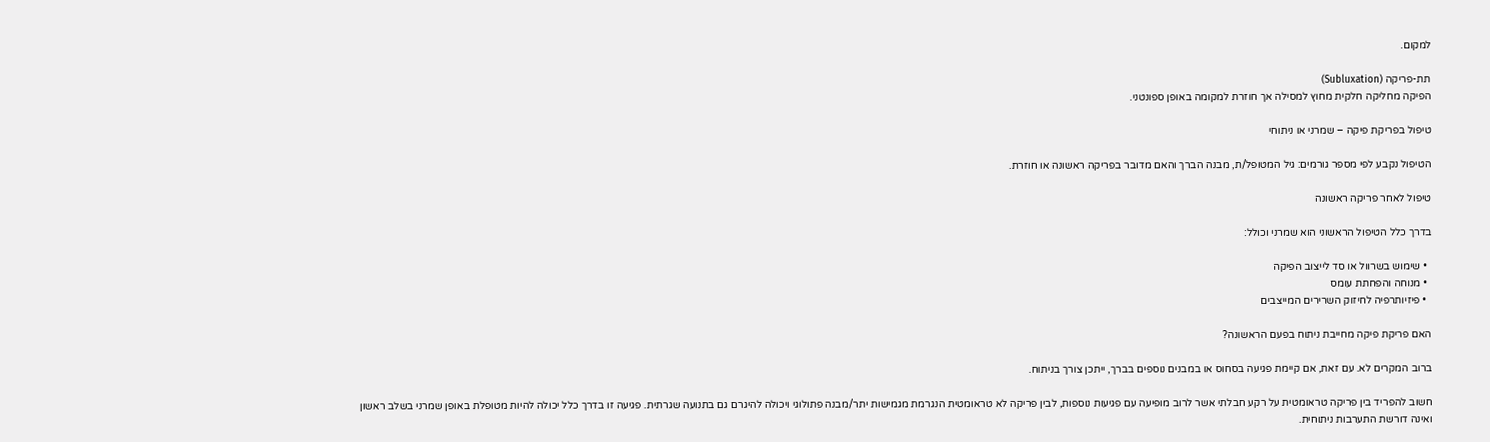למקום.

תת-פריקה (Subluxation)
הפיקה מחליקה חלקית מחוץ למסילה אך חוזרת למקומה באופן ספונטני.

טיפול בפריקת פיקה – שמרני או ניתוחי

הטיפול נקבע לפי מספר גורמים: גיל המטופל/ת, מבנה הברך והאם מדובר בפריקה ראשונה או חוזרת.

טיפול לאחר פריקה ראשונה

בדרך כלל הטיפול הראשוני הוא שמרני וכולל:

  • שימוש בשרוול או סד לייצוב הפיקה
  • מנוחה והפחתת עומס
  • פיזיותרפיה לחיזוק השרירים המייצבים

האם פריקת פיקה מחייבת ניתוח בפעם הראשונה?

ברוב המקרים לא. עם זאת, אם קיימת פגיעה בסחוס או במבנים נוספים בברך, ייתכן צורך בניתוח.

חשוב להפריד בין פריקה טראומטית על רקע חבלתי אשר לרוב מופיעה עם פגיעות נוספות, לבין פריקה לא טראומטית הנגרמת מגמישות יתר/מבנה פתולוגי ויכולה להיגרם גם בתנועה שגרתית. פגיעה זו בדרך כלל יכולה להיות מטופלת באופן שמרני בשלב ראשון ואינה דורשת התערבות ניתוחית.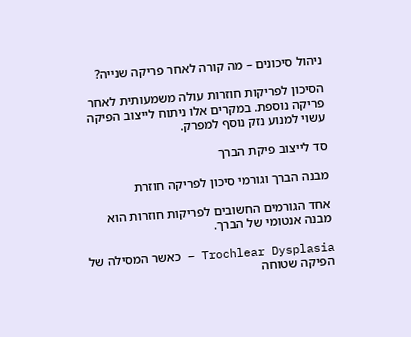ניהול סיכונים – מה קורה לאחר פריקה שנייה?

הסיכון לפריקות חוזרות עולה משמעותית לאחר פריקה נוספת. במקרים אלו ניתוח לייצוב הפיקה עשוי למנוע נזק נוסף למפרק.

סד לייצוב פיקת הברך

מבנה הברך וגורמי סיכון לפריקה חוזרת

אחד הגורמים החשובים לפריקות חוזרות הוא מבנה אנטומי של הברך.

Trochlear Dysplasia – כאשר המסילה של הפיקה שטוחה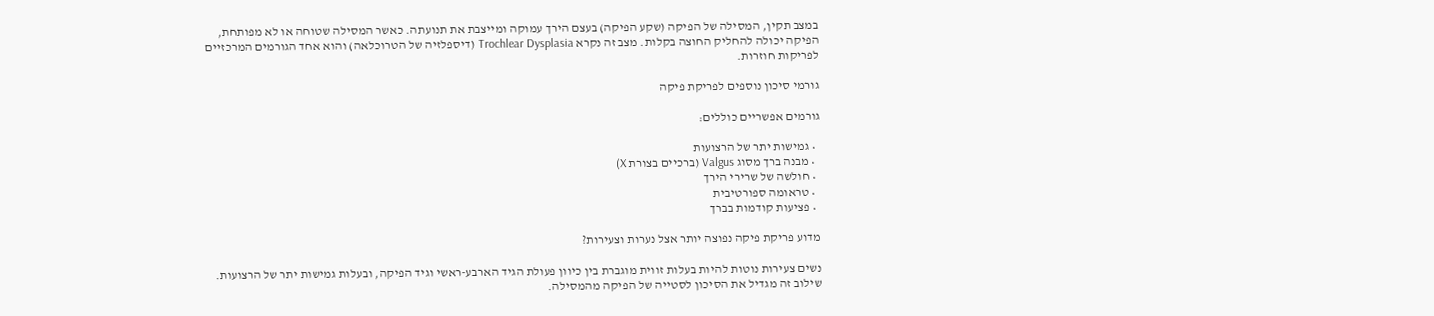במצב תקין, המסילה של הפיקה (שקע הפיקה) בעצם הירך עמוקה ומייצבת את תנועתה. כאשר המסילה שטוחה או לא מפותחת, הפיקה יכולה להחליק החוצה בקלות. מצב זה נקרא Trochlear Dysplasia (דיספלזיה של הטרוכלאה) והוא אחד הגורמים המרכזיים לפריקות חוזרות.

גורמי סיכון נוספים לפריקת פיקה

גורמים אפשריים כוללים:

  • גמישות יתר של הרצועות
  • מבנה ברך מסוג Valgus (ברכיים בצורת X)
  • חולשה של שרירי הירך
  • טראומה ספורטיבית
  • פציעות קודמות בברך

מדוע פריקת פיקה נפוצה יותר אצל נערות וצעירות?

נשים צעירות נוטות להיות בעלות זווית מוגברת בין כיוון פעולת הגיד הארבע-ראשי וגיד הפיקה, ובעלות גמישות יתר של הרצועות. שילוב זה מגדיל את הסיכון לסטייה של הפיקה מהמסילה.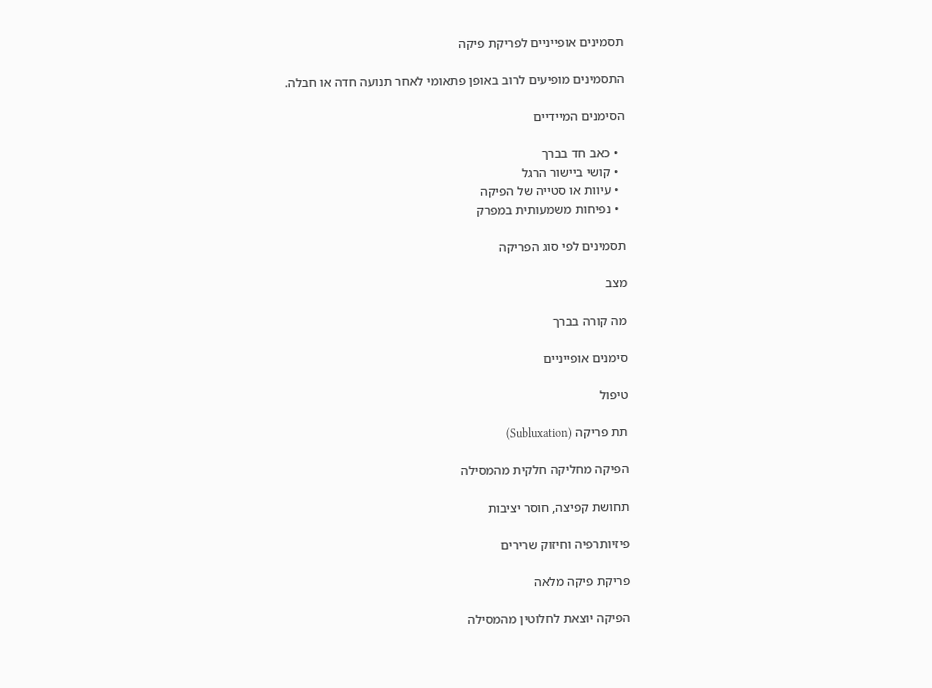תסמינים אופייניים לפריקת פיקה

התסמינים מופיעים לרוב באופן פתאומי לאחר תנועה חדה או חבלה.

הסימנים המיידיים

  • כאב חד בברך
  • קושי ביישור הרגל
  • עיוות או סטייה של הפיקה
  • נפיחות משמעותית במפרק

תסמינים לפי סוג הפריקה

מצב

מה קורה בברך

סימנים אופייניים

טיפול

תת פריקה (Subluxation)

הפיקה מחליקה חלקית מהמסילה

תחושת קפיצה, חוסר יציבות

פיזיותרפיה וחיזוק שרירים

פריקת פיקה מלאה

הפיקה יוצאת לחלוטין מהמסילה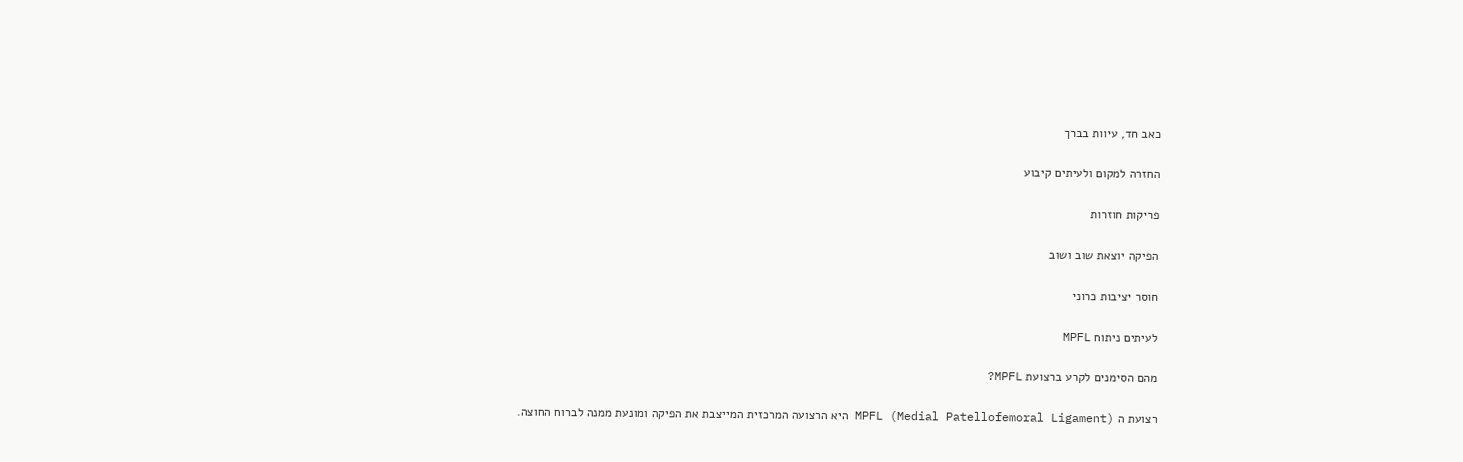כאב חד, עיוות בברך

החזרה למקום ולעיתים קיבוע

פריקות חוזרות

הפיקה יוצאת שוב ושוב

חוסר יציבות כרוני

לעיתים ניתוח MPFL

מהם הסימנים לקרע ברצועת MPFL?

רצועת ה MPFL (Medial Patellofemoral Ligament) היא הרצועה המרכזית המייצבת את הפיקה ומונעת ממנה לברוח החוצה.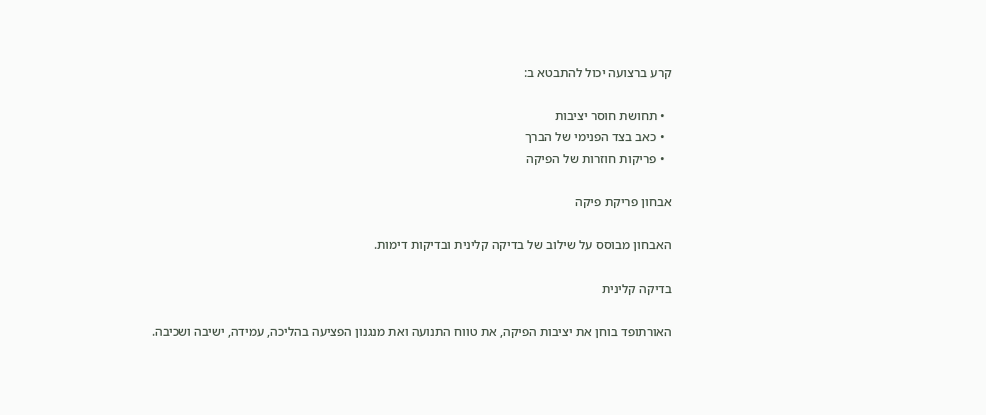קרע ברצועה יכול להתבטא ב:

  • תחושת חוסר יציבות
  • כאב בצד הפנימי של הברך
  • פריקות חוזרות של הפיקה

אבחון פריקת פיקה

האבחון מבוסס על שילוב של בדיקה קלינית ובדיקות דימות.

בדיקה קלינית

האורתופד בוחן את יציבות הפיקה, את טווח התנועה ואת מנגנון הפציעה בהליכה, עמידה, ישיבה ושכיבה.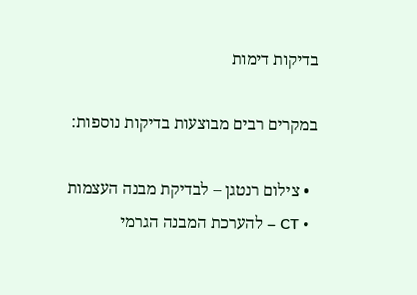בדיקות דימות

במקרים רבים מבוצעות בדיקות נוספות:

  • צילום רנטגן – לבדיקת מבנה העצמות
  • CT – להערכת המבנה הגרמי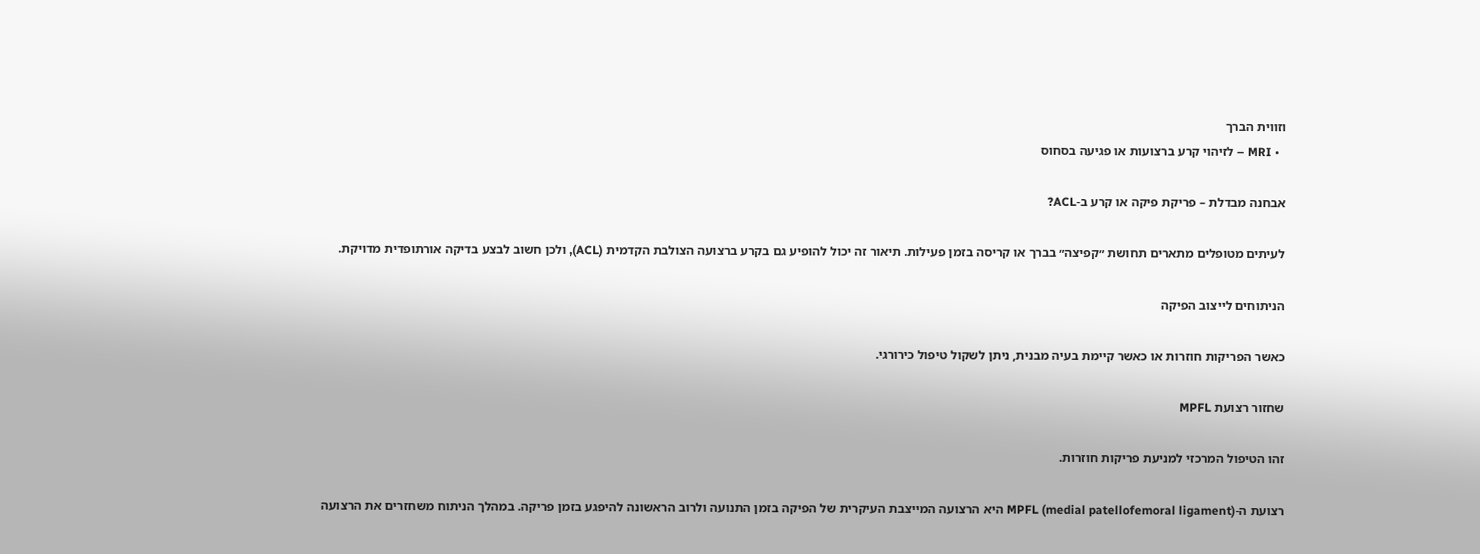וזווית הברך
  • MRI – לזיהוי קרע ברצועות או פגיעה בסחוס

אבחנה מבדלת – פריקת פיקה או קרע ב-ACL?

לעיתים מטופלים מתארים תחושת ״קפיצה״ בברך או קריסה בזמן פעילות. תיאור זה יכול להופיע גם בקרע ברצועה הצולבת הקדמית (ACL), ולכן חשוב לבצע בדיקה אורתופדית מדויקת.

הניתוחים לייצוב הפיקה

כאשר הפריקות חוזרות או כאשר קיימת בעיה מבנית, ניתן לשקול טיפול כירורגי.

שחזור רצועת MPFL

זהו הטיפול המרכזי למניעת פריקות חוזרות.

רצועת ה-MPFL (medial patellofemoral ligament) היא הרצועה המייצבת העיקרית של הפיקה בזמן התנועה ולרוב הראשונה להיפגע בזמן פריקה. במהלך הניתוח משחזרים את הרצועה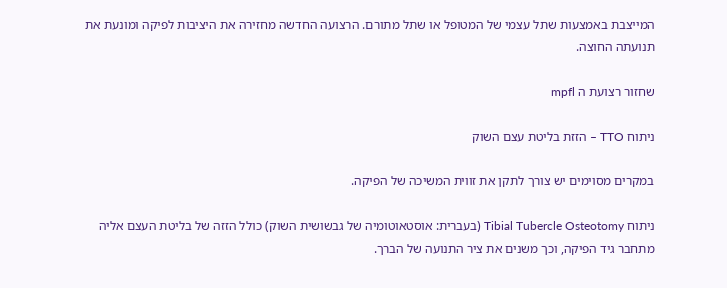המייצבת באמצעות שתל עצמי של המטופל או שתל מתורם. הרצועה החדשה מחזירה את היציבות לפיקה ומונעת את תנועתה החוצה.

שחזור רצועת ה mpfl

ניתוח TTO – הזזת בליטת עצם השוק

במקרים מסוימים יש צורך לתקן את זווית המשיכה של הפיקה.

ניתוח Tibial Tubercle Osteotomy (בעברית: אוסטאוטומיה של גבשושית השוק) כולל הזזה של בליטת העצם אליה מתחבר גיד הפיקה, וכך משנים את ציר התנועה של הברך.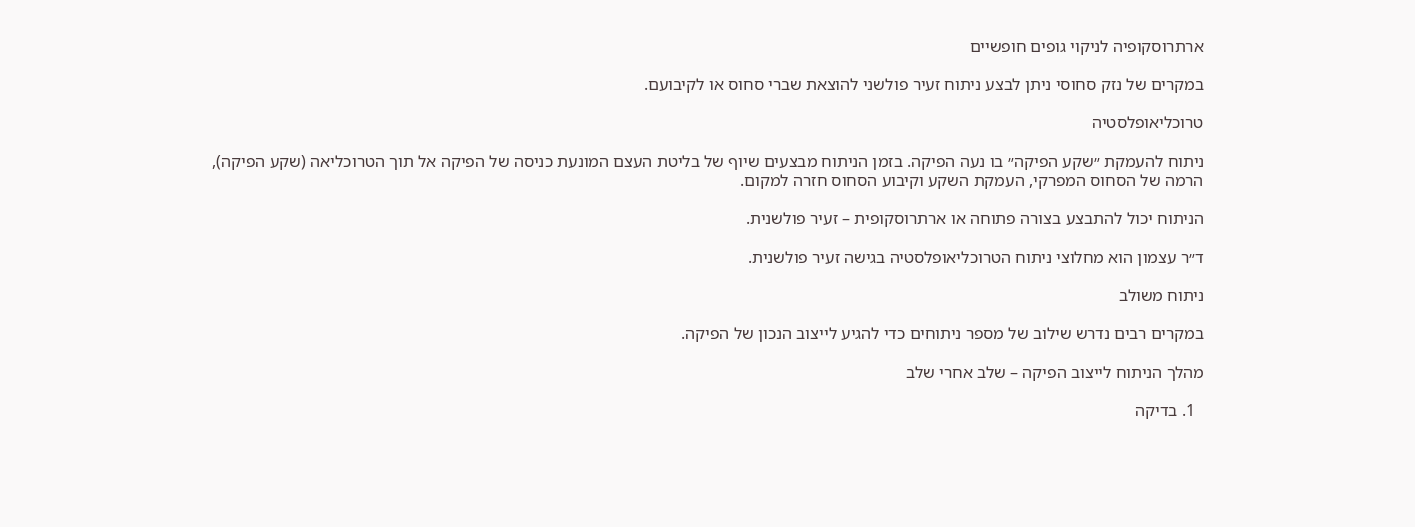ארתרוסקופיה לניקוי גופים חופשיים

במקרים של נזק סחוסי ניתן לבצע ניתוח זעיר פולשני להוצאת שברי סחוס או לקיבועם.

טרוכליאופלסטיה

ניתוח להעמקת ״שקע הפיקה״ בו נעה הפיקה. בזמן הניתוח מבצעים שיוף של בליטת העצם המונעת כניסה של הפיקה אל תוך הטרוכליאה (שקע הפיקה), הרמה של הסחוס המפרקי, העמקת השקע וקיבוע הסחוס חזרה למקום.

הניתוח יכול להתבצע בצורה פתוחה או ארתרוסקופית – זעיר פולשנית.

ד״ר עצמון הוא מחלוצי ניתוח הטרוכליאופלסטיה בגישה זעיר פולשנית.

ניתוח משולב

במקרים רבים נדרש שילוב של מספר ניתוחים כדי להגיע לייצוב הנכון של הפיקה.

מהלך הניתוח לייצוב הפיקה – שלב אחרי שלב

  1. בדיקה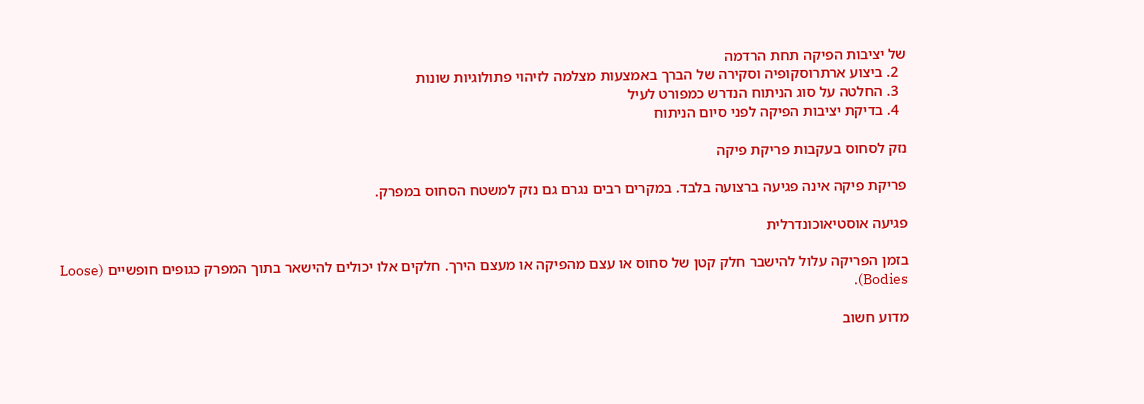של יציבות הפיקה תחת הרדמה
  2. ביצוע ארתרוסקופיה וסקירה של הברך באמצעות מצלמה לזיהוי פתולוגיות שונות
  3. החלטה על סוג הניתוח הנדרש כמפורט לעיל
  4. בדיקת יציבות הפיקה לפני סיום הניתוח

נזק לסחוס בעקבות פריקת פיקה

פריקת פיקה אינה פגיעה ברצועה בלבד. במקרים רבים נגרם גם נזק למשטח הסחוס במפרק.

פגיעה אוסטיאוכונדרלית

בזמן הפריקה עלול להישבר חלק קטן של סחוס או עצם מהפיקה או מעצם הירך. חלקים אלו יכולים להישאר בתוך המפרק כגופים חופשיים (Loose Bodies).

מדוע חשוב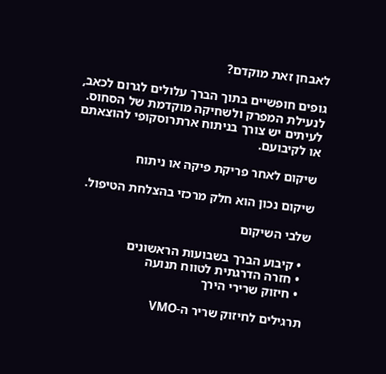לאבחן זאת מוקדם?

גופים חופשיים בתוך הברך עלולים לגרום לכאב, לנעילת המפרק ולשחיקה מוקדמת של הסחוס. לעיתים יש צורך בניתוח ארתרוסקופי להוצאתם או לקיבועם.

שיקום לאחר פריקת פיקה או ניתוח

שיקום נכון הוא חלק מרכזי בהצלחת הטיפול.

שלבי השיקום

  • קיבוע הברך בשבועות הראשונים
  • חזרה הדרגתית לטווח תנועה
  • חיזוק שרירי הירך

תרגילים לחיזוק שריר ה-VMO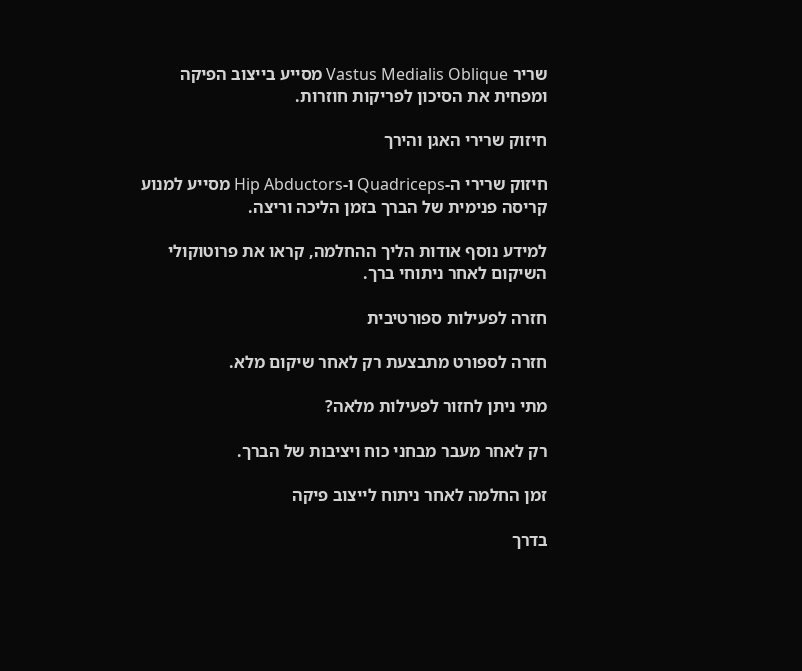שריר Vastus Medialis Oblique מסייע בייצוב הפיקה ומפחית את הסיכון לפריקות חוזרות.

חיזוק שרירי האגן והירך

חיזוק שרירי ה-Quadriceps ו-Hip Abductors מסייע למנוע קריסה פנימית של הברך בזמן הליכה וריצה.

למידע נוסף אודות הליך ההחלמה, קראו את פרוטוקולי השיקום לאחר ניתוחי ברך.

חזרה לפעילות ספורטיבית

חזרה לספורט מתבצעת רק לאחר שיקום מלא.

מתי ניתן לחזור לפעילות מלאה?

רק לאחר מעבר מבחני כוח ויציבות של הברך.

זמן החלמה לאחר ניתוח לייצוב פיקה

בדרך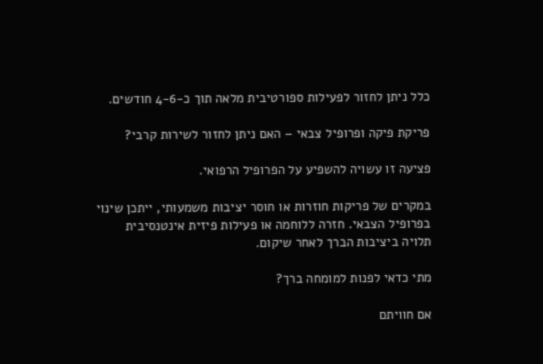כלל ניתן לחזור לפעילות ספורטיבית מלאה תוך כ-4-6 חודשים.

פריקת פיקה ופרופיל צבאי – האם ניתן לחזור לשירות קרבי?

פציעה זו עשויה להשפיע על הפרופיל הרפואי.

במקרים של פריקות חוזרות או חוסר יציבות משמעותי, ייתכן שינוי בפרופיל הצבאי. חזרה ללוחמה או פעילות פיזית אינטנסיבית תלויה ביציבות הברך לאחר שיקום.

מתי כדאי לפנות למומחה ברך?

אם חוויתם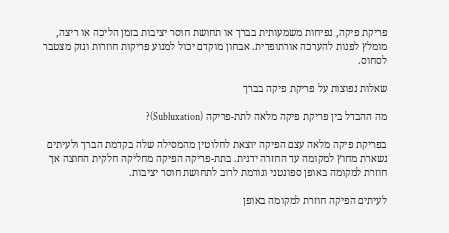פריקת פיקה, נפיחות משמעותית בברך או תחושת חוסר יציבות בזמן הליכה או ריצה, מומלץ לפנות להערכה אורתופדית. אבחון מוקדם יכול למנוע פריקות חוזרות ונזק מצטבר לסחוס.

שאלות נפוצות על פריקת פיקה בברך

מה ההבדל בין פריקת פיקה מלאה לתת-פריקה (Subluxation)?

בפריקת פיקה מלאה עצם הפיקה יוצאת לחלוטין מהמסילה שלה בקדמת הברך ולעיתים נשארת מחוץ למקומה עד החזרה ידנית. בתת-פריקה הפיקה מחליקה חלקית החוצה אך חוזרת למקומה באופן ספונטני וגורמת לרוב לתחושת חוסר יציבות.

לעיתים הפיקה חוזרת למקומה באופן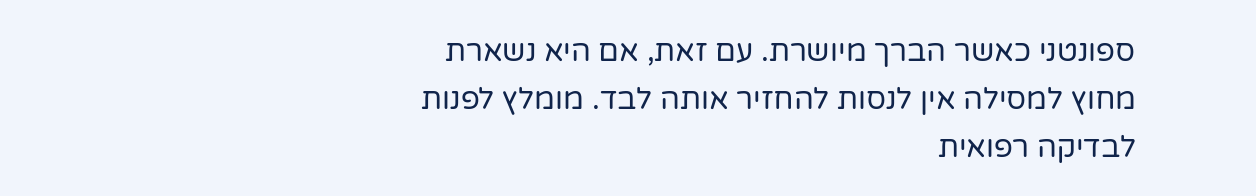ספונטני כאשר הברך מיושרת. עם זאת, אם היא נשארת מחוץ למסילה אין לנסות להחזיר אותה לבד. מומלץ לפנות לבדיקה רפואית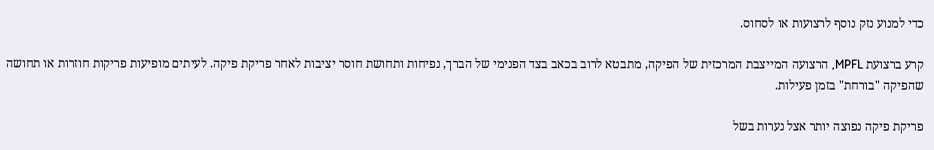כדי למנוע נזק נוסף לרצועות או לסחוס.

קרע ברצועת MPFL, הרצועה המייצבת המרכזית של הפיקה, מתבטא לרוב בכאב בצד הפנימי של הברך, נפיחות ותחושת חוסר יציבות לאחר פריקת פיקה. לעיתים מופיעות פריקות חוזרות או תחושה שהפיקה "בורחת" בזמן פעילות.

פריקת פיקה נפוצה יותר אצל נערות בשל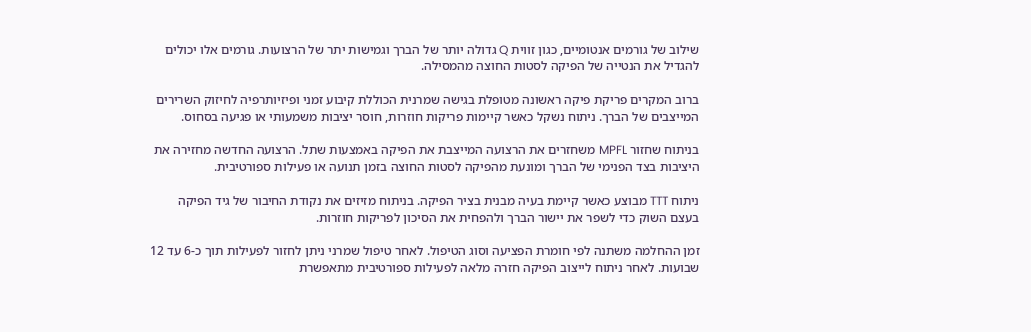שילוב של גורמים אנטומיים, כגון זווית Q גדולה יותר של הברך וגמישות יתר של הרצועות. גורמים אלו יכולים להגדיל את הנטייה של הפיקה לסטות החוצה מהמסילה.

ברוב המקרים פריקת פיקה ראשונה מטופלת בגישה שמרנית הכוללת קיבוע זמני ופיזיותרפיה לחיזוק השרירים המייצבים של הברך. ניתוח נשקל כאשר קיימות פריקות חוזרות, חוסר יציבות משמעותי או פגיעה בסחוס.

בניתוח שחזור MPFL משחזרים את הרצועה המייצבת את הפיקה באמצעות שתל. הרצועה החדשה מחזירה את היציבות בצד הפנימי של הברך ומונעת מהפיקה לסטות החוצה בזמן תנועה או פעילות ספורטיבית.

ניתוח TTT מבוצע כאשר קיימת בעיה מבנית בציר הפיקה. בניתוח מזיזים את נקודת החיבור של גיד הפיקה בעצם השוק כדי לשפר את יישור הברך ולהפחית את הסיכון לפריקות חוזרות.

זמן ההחלמה משתנה לפי חומרת הפציעה וסוג הטיפול. לאחר טיפול שמרני ניתן לחזור לפעילות תוך כ-6 עד 12 שבועות. לאחר ניתוח לייצוב הפיקה חזרה מלאה לפעילות ספורטיבית מתאפשרת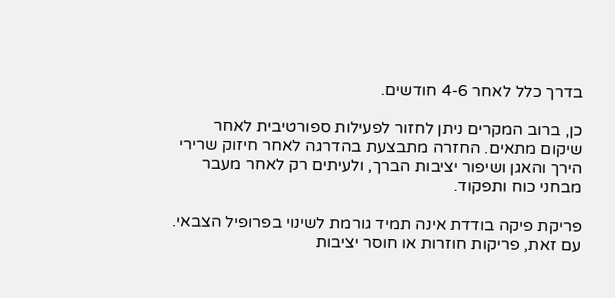בדרך כלל לאחר 4-6 חודשים.

כן, ברוב המקרים ניתן לחזור לפעילות ספורטיבית לאחר שיקום מתאים. החזרה מתבצעת בהדרגה לאחר חיזוק שרירי הירך והאגן ושיפור יציבות הברך, ולעיתים רק לאחר מעבר מבחני כוח ותפקוד.

פריקת פיקה בודדת אינה תמיד גורמת לשינוי בפרופיל הצבאי. עם זאת, פריקות חוזרות או חוסר יציבות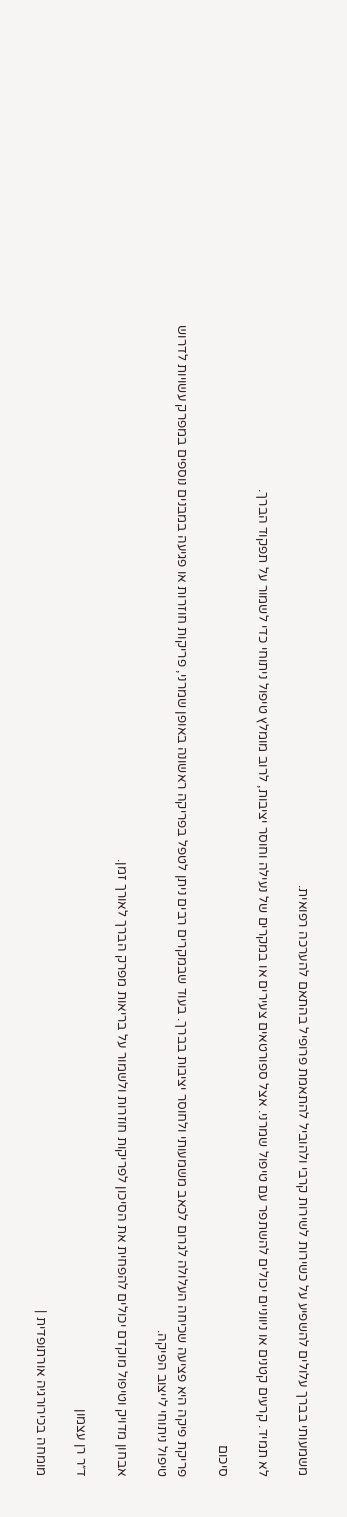משמעותי בברך עלולים להשפיע על כשירות לשירות קרבי ולהוביל להתאמת פרופיל בהתאם להערכה רפואית.

לא תמיד. קרעים קטנים או ניווניים יכולים להשתפר עם טיפול שמרני. אצל ספורטאים צעירים או במקרים של נעילה וחוסר יציבות, לרוב מומלץ טיפול ניתוחי כדי לשמור על תפקוד הברך.

סיכום

פריקת פיקה היא פציעה שכיחה העלולה לגרום לכאב משמעותי ולחוסר יציבות בברך. בעוד שבמקרים רבים ניתן לטפל בפריקה ראשונה באופן שמרני, פריקות חוזרות או פגיעה במבנים נוספים במפרק עשויות לדרוש טיפול ניתוחי לייצוב הפיקה.

אבחון מדויק וטיפול מוקדם יכולים להפחית את הסיכון לפריקות חוזרות ולשמור על בריאות מפרק הברך לאורך זמן.

ד״ר רן עצמון

מומחה בכירורגיה אורתופדית |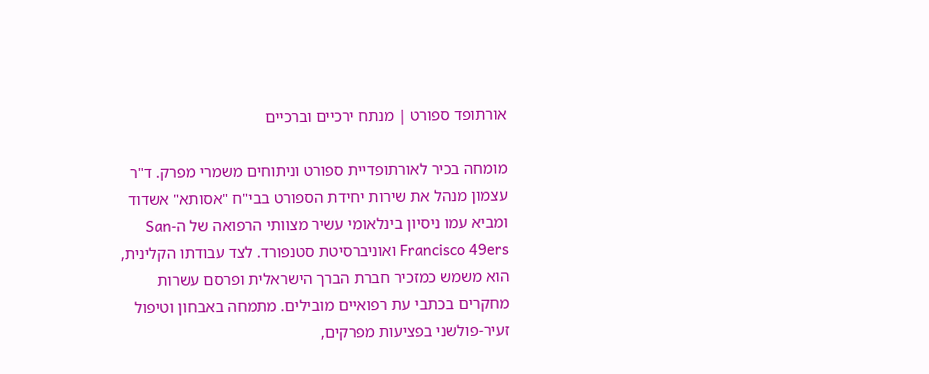אורתופד ספורט | מנתח ירכיים וברכיים

מומחה בכיר לאורתופדיית ספורט וניתוחים משמרי מפרק. ד"ר עצמון מנהל את שירות יחידת הספורט בבי"ח "אסותא" אשדוד ומביא עמו ניסיון בינלאומי עשיר מצוותי הרפואה של ה-San Francisco 49ers ואוניברסיטת סטנפורד. לצד עבודתו הקלינית, הוא משמש כמזכיר חברת הברך הישראלית ופרסם עשרות מחקרים בכתבי עת רפואיים מובילים. מתמחה באבחון וטיפול זעיר-פולשני בפציעות מפרקים,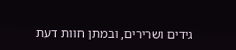גידים ושרירים, ובמתן חוות דעת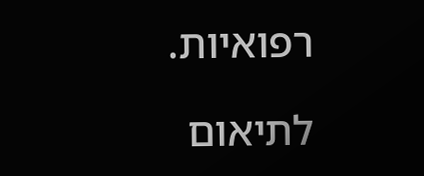רפואיות.

לתיאום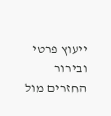ייעוץ פרטי ובירור החזרים מול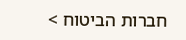חברות הביטוח >